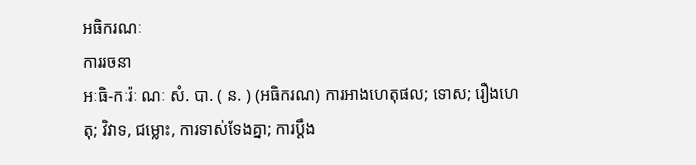អធិករណៈ
ការរចនា
អៈធិ-កៈរ៉ៈ ណៈ សំ. បា. ( ន. ) (អធិករណ) ការអាងហេតុផល; ទោស; រឿងហេតុ; វិវាទ, ជម្លោះ, ការទាស់ទែងគ្នា; ការប្តឹង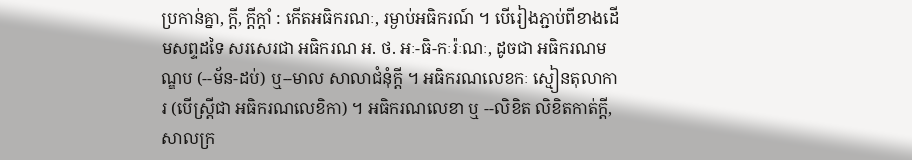ប្រកាន់គ្នា, ក្តី, ក្តីក្តាំ : កើតអធិករណៈ, រម្ងាប់អធិករណ៍ ។ បើរៀងភ្ជាប់ពីខាងដើមសព្ទដទៃ សរសេរជា អធិករណ អ. ថ. អៈ-ធិ-កៈរ៉ៈណៈ, ដូចជា អធិករណមណ្ឌប (--ម័ន-ដប់) ឬ--មាល សាលាជំនុំក្តី ។ អធិករណលេខកៈ ស្មៀនតុលាការ (បើស្ត្រីជា អធិករណលេខិកា) ។ អធិករណលេខា ឬ --លិខិត លិខិតកាត់ក្តី, សាលក្រ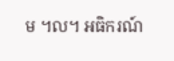ម ។ល។ អធិករណ៍